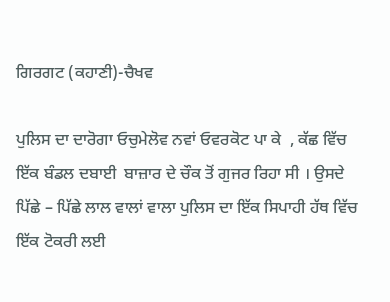ਗਿਰਗਟ (ਕਹਾਣੀ)-ਚੈਖਵ

ਪੁਲਿਸ ਦਾ ਦਾਰੋਗਾ ਓਚੁਮੇਲੋਵ ਨਵਾਂ ਓਵਰਕੋਟ ਪਾ ਕੇ  , ਕੱਛ ਵਿੱਚ ਇੱਕ ਬੰਡਲ ਦਬਾਈ  ਬਾਜ਼ਾਰ ਦੇ ਚੌਕ ਤੋਂ ਗੁਜਰ ਰਿਹਾ ਸੀ । ਉਸਦੇ ਪਿੱਛੇ – ਪਿੱਛੇ ਲਾਲ ਵਾਲਾਂ ਵਾਲਾ ਪੁਲਿਸ ਦਾ ਇੱਕ ਸਿਪਾਹੀ ਹੱਥ ਵਿੱਚ ਇੱਕ ਟੋਕਰੀ ਲਈ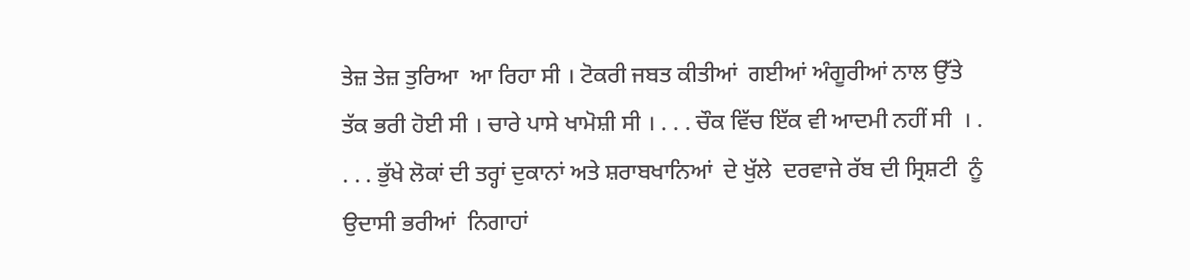ਤੇਜ਼ ਤੇਜ਼ ਤੁਰਿਆ  ਆ ਰਿਹਾ ਸੀ । ਟੋਕਰੀ ਜਬਤ ਕੀਤੀਆਂ  ਗਈਆਂ ਅੰਗੂਰੀਆਂ ਨਾਲ ਉੱਤੇ ਤੱਕ ਭਰੀ ਹੋਈ ਸੀ । ਚਾਰੇ ਪਾਸੇ ਖਾਮੋਸ਼ੀ ਸੀ । . . . ਚੌਕ ਵਿੱਚ ਇੱਕ ਵੀ ਆਦਮੀ ਨਹੀਂ ਸੀ  । . . . . ਭੁੱਖੇ ਲੋਕਾਂ ਦੀ ਤਰ੍ਹਾਂ ਦੁਕਾਨਾਂ ਅਤੇ ਸ਼ਰਾਬਖਾਨਿਆਂ  ਦੇ ਖੁੱਲੇ  ਦਰਵਾਜੇ ਰੱਬ ਦੀ ਸ੍ਰਿਸ਼ਟੀ  ਨੂੰ ਉਦਾਸੀ ਭਰੀਆਂ  ਨਿਗਾਹਾਂ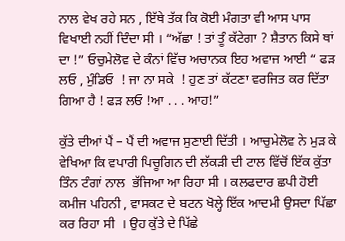ਨਾਲ ਵੇਖ ਰਹੇ ਸਨ , ਇੱਥੇ ਤੱਕ ਕਿ ਕੋਈ ਮੰਗਤਾ ਵੀ ਆਸ ਪਾਸ ਵਿਖਾਈ ਨਹੀਂ ਦਿੰਦਾ ਸੀ । “ਅੱਛਾ ! ਤਾਂ ਤੂੰ ਕੱਟੇਗਾ ? ਸ਼ੈਤਾਨ ਕਿਸੇ ਥਾਂ ਦਾ !” ਓਚੁਮੇਲੋਵ ਦੇ ਕੰਨਾਂ ਵਿੱਚ ਅਚਾਨਕ ਇਹ ਅਵਾਜ ਆਈ “ ਫੜ ਲਓ , ਮੁੰਡਿਓ  ! ਜਾ ਨਾ ਸਕੇ  ! ਹੁਣ ਤਾਂ ਕੱਟਣਾ ਵਰਜਿਤ ਕਰ ਦਿੱਤਾ ਗਿਆ ਹੈ ! ਫੜ ਲਓ !ਆ . . . ਆਹ!”

ਕੁੱਤੇ ਦੀਆਂ ਪੈਂ – ਪੈਂ ਦੀ ਅਵਾਜ ਸੁਣਾਈ ਦਿੱਤੀ । ਆਚੁਮੇਲੋਵ ਨੇ ਮੁੜ ਕੇ ਵੇਖਿਆ ਕਿ ਵਪਾਰੀ ਪਿਚੂਗਿਨ ਦੀ ਲੱਕੜੀ ਦੀ ਟਾਲ ਵਿੱਚੋਂ ਇੱਕ ਕੁੱਤਾ ਤਿੰਨ ਟੰਗਾਂ ਨਾਲ  ਭੱਜਿਆ ਆ ਰਿਹਾ ਸੀ । ਕਲਫਦਾਰ ਛਪੀ ਹੋਈ ਕਮੀਜ ਪਹਿਨੀ , ਵਾਸਕਟ ਦੇ ਬਟਨ ਖੋਲ੍ਹੇ ਇੱਕ ਆਦਮੀ ਉਸਦਾ ਪਿੱਛਾ ਕਰ ਰਿਹਾ ਸੀ  । ਉਹ ਕੁੱਤੇ ਦੇ ਪਿੱਛੇ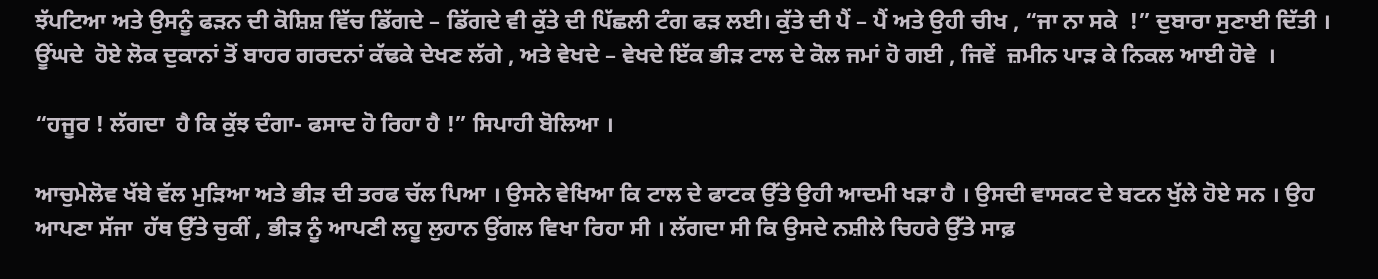ਝੱਪਟਿਆ ਅਤੇ ਉਸਨੂੰ ਫੜਨ ਦੀ ਕੋਸ਼ਿਸ਼ ਵਿੱਚ ਡਿੱਗਦੇ – ਡਿੱਗਦੇ ਵੀ ਕੁੱਤੇ ਦੀ ਪਿੱਛਲੀ ਟੰਗ ਫੜ ਲਈ। ਕੁੱਤੇ ਦੀ ਪੈਂ – ਪੈਂ ਅਤੇ ਉਹੀ ਚੀਖ , “ਜਾ ਨਾ ਸਕੇ  !” ਦੁਬਾਰਾ ਸੁਣਾਈ ਦਿੱਤੀ । ਊਂਘਦੇ  ਹੋਏ ਲੋਕ ਦੁਕਾਨਾਂ ਤੋਂ ਬਾਹਰ ਗਰਦਨਾਂ ਕੱਢਕੇ ਦੇਖਣ ਲੱਗੇ , ਅਤੇ ਵੇਖਦੇ – ਵੇਖਦੇ ਇੱਕ ਭੀੜ ਟਾਲ ਦੇ ਕੋਲ ਜਮਾਂ ਹੋ ਗਈ , ਜਿਵੇਂ  ਜ਼ਮੀਨ ਪਾੜ ਕੇ ਨਿਕਲ ਆਈ ਹੋਵੇ  ।

“ਹਜੂਰ ! ਲੱਗਦਾ  ਹੈ ਕਿ ਕੁੱਝ ਦੰਗਾ- ਫਸਾਦ ਹੋ ਰਿਹਾ ਹੈ !” ਸਿਪਾਹੀ ਬੋਲਿਆ ।

ਆਚੁਮੇਲੋਵ ਖੱਬੇ ਵੱਲ ਮੁੜਿਆ ਅਤੇ ਭੀੜ ਦੀ ਤਰਫ ਚੱਲ ਪਿਆ । ਉਸਨੇ ਵੇਖਿਆ ਕਿ ਟਾਲ ਦੇ ਫਾਟਕ ਉੱਤੇ ਉਹੀ ਆਦਮੀ ਖੜਾ ਹੈ । ਉਸਦੀ ਵਾਸਕਟ ਦੇ ਬਟਨ ਖੁੱਲੇ ਹੋਏ ਸਨ । ਉਹ ਆਪਣਾ ਸੱਜਾ  ਹੱਥ ਉੱਤੇ ਚੁਕੀਂ , ਭੀੜ ਨੂੰ ਆਪਣੀ ਲਹੂ ਲੁਹਾਨ ਉਂਗਲ ਵਿਖਾ ਰਿਹਾ ਸੀ । ਲੱਗਦਾ ਸੀ ਕਿ ਉਸਦੇ ਨਸ਼ੀਲੇ ਚਿਹਰੇ ਉੱਤੇ ਸਾਫ਼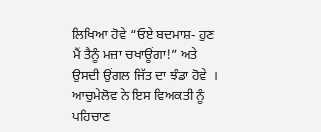ਲਿਖਿਆ ਹੋਵੇ “ਓਏ ਬਦਮਾਸ਼- ਹੁਣ ਮੈਂ ਤੈਨੂੰ ਮਜ਼ਾ ਚਖਾਊਂਗਾ!” ਅਤੇ ਉਸਦੀ ਉਂਗਲ ਜਿੱਤ ਦਾ ਝੰਡਾ ਹੋਵੇ  । ਆਚੁਮੇਲੋਵ ਨੇ ਇਸ ਵਿਅਕਤੀ ਨੂੰ ਪਹਿਚਾਣ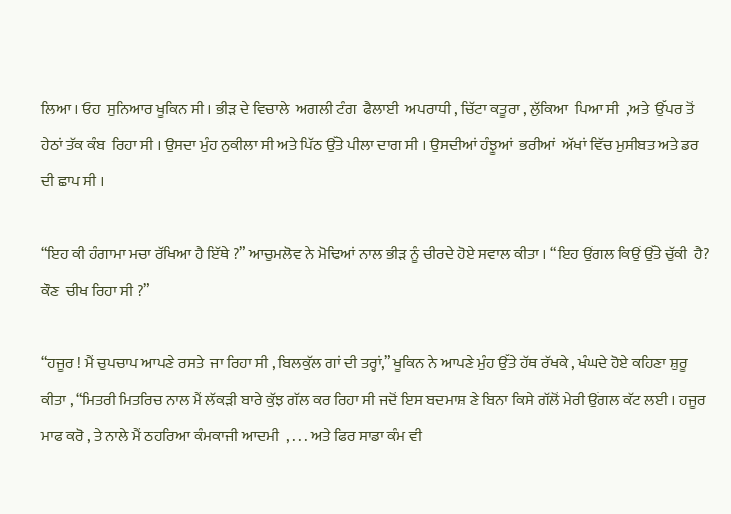ਲਿਆ । ਓਹ  ਸੁਨਿਆਰ ਖੂਕਿਨ ਸੀ । ਭੀੜ ਦੇ ਵਿਚਾਲੇ  ਅਗਲੀ ਟੰਗ  ਫੈਲਾਈ  ਅਪਰਾਧੀ , ਚਿੱਟਾ ਕਤੂਰਾ , ਲੁੱਕਿਆ  ਪਿਆ ਸੀ  ,ਅਤੇ  ਉੱਪਰ ਤੋਂ ਹੇਠਾਂ ਤੱਕ ਕੰਬ  ਰਿਹਾ ਸੀ । ਉਸਦਾ ਮੁੰਹ ਨੁਕੀਲਾ ਸੀ ਅਤੇ ਪਿੱਠ ਉੱਤੇ ਪੀਲਾ ਦਾਗ ਸੀ । ਉਸਦੀਆਂ ਹੰਝੂਆਂ  ਭਰੀਆਂ  ਅੱਖਾਂ ਵਿੱਚ ਮੁਸੀਬਤ ਅਤੇ ਡਰ ਦੀ ਛਾਪ ਸੀ ।

“ਇਹ ਕੀ ਹੰਗਾਮਾ ਮਚਾ ਰੱਖਿਆ ਹੈ ਇੱਥੇ ?” ਆਚੁਮਲੋਵ ਨੇ ਮੋਢਿਆਂ ਨਾਲ ਭੀੜ ਨੂੰ ਚੀਰਦੇ ਹੋਏ ਸਵਾਲ ਕੀਤਾ । “ਇਹ ਉਂਗਲ ਕਿਉਂ ਉੱਤੇ ਚੁੱਕੀ  ਹੈ? ਕੌਣ  ਚੀਖ ਰਿਹਾ ਸੀ ?”

“ਹਜੂਰ ! ਮੈਂ ਚੁਪਚਾਪ ਆਪਣੇ ਰਸਤੇ  ਜਾ ਰਿਹਾ ਸੀ , ਬਿਲਕੁੱਲ ਗਾਂ ਦੀ ਤਰ੍ਹਾਂ,” ਖੂਕਿਨ ਨੇ ਆਪਣੇ ਮੁੰਹ ਉੱਤੇ ਹੱਥ ਰੱਖਕੇ , ਖੰਘਦੇ ਹੋਏ ਕਹਿਣਾ ਸ਼ੁਰੂ ਕੀਤਾ , “ਮਿਤਰੀ ਮਿਤਰਿਚ ਨਾਲ ਮੈਂ ਲੱਕੜੀ ਬਾਰੇ ਕੁੱਝ ਗੱਲ ਕਰ ਰਿਹਾ ਸੀ ਜਦੋਂ ਇਸ ਬਦਮਾਸ਼ ਣੇ ਬਿਨਾ ਕਿਸੇ ਗੱਲੋਂ ਮੇਰੀ ਉਂਗਲ ਕੱਟ ਲਈ । ਹਜੂਰ ਮਾਫ ਕਰੋ , ਤੇ ਨਾਲੇ ਮੈਂ ਠਹਰਿਆ ਕੰਮਕਾਜੀ ਆਦਮੀ  , . . . ਅਤੇ ਫਿਰ ਸਾਡਾ ਕੰਮ ਵੀ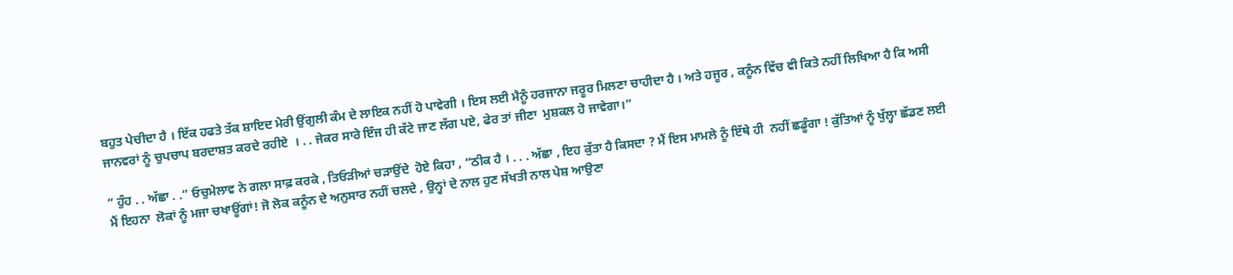ਬਹੁਤ ਪੇਚੀਦਾ ਹੈ । ਇੱਕ ਹਫਤੇ ਤੱਕ ਸ਼ਾਇਦ ਮੇਰੀ ਉਂਗੁਲੀ ਕੰਮ ਦੇ ਲਾਇਕ ਨਹੀਂ ਹੋ ਪਾਵੇਗੀ । ਇਸ ਲਈ ਮੈਨੂੰ ਹਰਜਾਨਾ ਜਰੂਰ ਮਿਲਣਾ ਚਾਹੀਦਾ ਹੈ । ਅਤੇ ਹਜੂਰ , ਕਨੂੰਨ ਵਿੱਚ ਵੀ ਕਿਤੇ ਨਹੀਂ ਲਿਖਿਆ ਹੈ ਕਿ ਅਸੀ ਜਾਨਵਰਾਂ ਨੂੰ ਚੁਪਚਾਪ ਬਰਦਾਸ਼ਤ ਕਰਦੇ ਰਹੀਏ  । . . ਜੇਕਰ ਸਾਰੇ ਇੰਜ ਹੀ ਕੱਟੇ ਜਾਣ ਲੱਗ ਪਏ, ਫੇਰ ਤਾਂ ਜੀਣਾ  ਮੁਸ਼ਕਲ ਹੋ ਜਾਵੇਗਾ।”

“ ਹੁੰਹ . . ਅੱਛਾ . .” ਓਚੁਮੇਲਾਵ ਨੇ ਗਲਾ ਸਾਫ਼ ਕਰਕੇ , ਤਿਓੜੀਆਂ ਚੜਾਉਂਦੇ  ਹੋਏ ਕਿਹਾ , “ਠੀਕ ਹੈ । . . . ਅੱਛਾ , ਇਹ ਕੁੱਤਾ ਹੈ ਕਿਸਦਾ ? ਮੈਂ ਇਸ ਮਾਮਲੇ ਨੂੰ ਇੱਥੇ ਹੀ  ਨਹੀਂ ਛਡੂੰਗਾ ! ਕੁੱਤਿਆਂ ਨੂੰ ਖੁੱਲ੍ਹਾ ਛੱਡਣ ਲਈ ਮੈਂ ਇਹਨਾ  ਲੋਕਾਂ ਨੂੰ ਮਜਾ ਚਖਾਊਂਗਾਂ! ਜੋ ਲੋਕ ਕਨੂੰਨ ਦੇ ਅਨੁਸਾਰ ਨਹੀਂ ਚਲਦੇ , ਉਨ੍ਹਾਂ ਦੇ ਨਾਲ ਹੁਣ ਸੱਖਤੀ ਨਾਲ ਪੇਸ਼ ਆਉਣਾ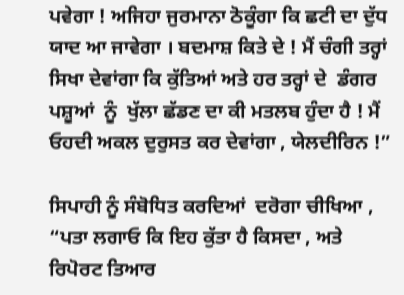ਪਵੇਗਾ ! ਅਜਿਹਾ ਜੁਰਮਾਨਾ ਠੋਕੂੰਗਾ ਕਿ ਛਟੀ ਦਾ ਦੁੱਧ ਯਾਦ ਆ ਜਾਵੇਗਾ । ਬਦਮਾਸ਼ ਕਿਤੇ ਦੇ ! ਮੈਂ ਚੰਗੀ ਤਰ੍ਹਾਂ ਸਿਖਾ ਦੇਵਾਂਗਾ ਕਿ ਕੁੱਤਿਆਂ ਅਤੇ ਹਰ ਤਰ੍ਹਾਂ ਦੇ  ਡੰਗਰ ਪਸ਼ੂਆਂ  ਨੂੰ  ਖੁੱਲਾ ਛੱਡਣ ਦਾ ਕੀ ਮਤਲਬ ਹੁੰਦਾ ਹੈ ! ਮੈਂ ਓਹਦੀ ਅਕਲ ਦੁਰੁਸਤ ਕਰ ਦੇਵਾਂਗਾ , ਯੇਲਦੀਰਿਨ !”

ਸਿਪਾਹੀ ਨੂੰ ਸੰਬੋਧਿਤ ਕਰਦਿਆਂ  ਦਰੋਗਾ ਚੀਖਿਆ , “ਪਤਾ ਲਗਾਓ ਕਿ ਇਹ ਕੁੱਤਾ ਹੈ ਕਿਸਦਾ , ਅਤੇ ਰਿਪੋਰਟ ਤਿਆਰ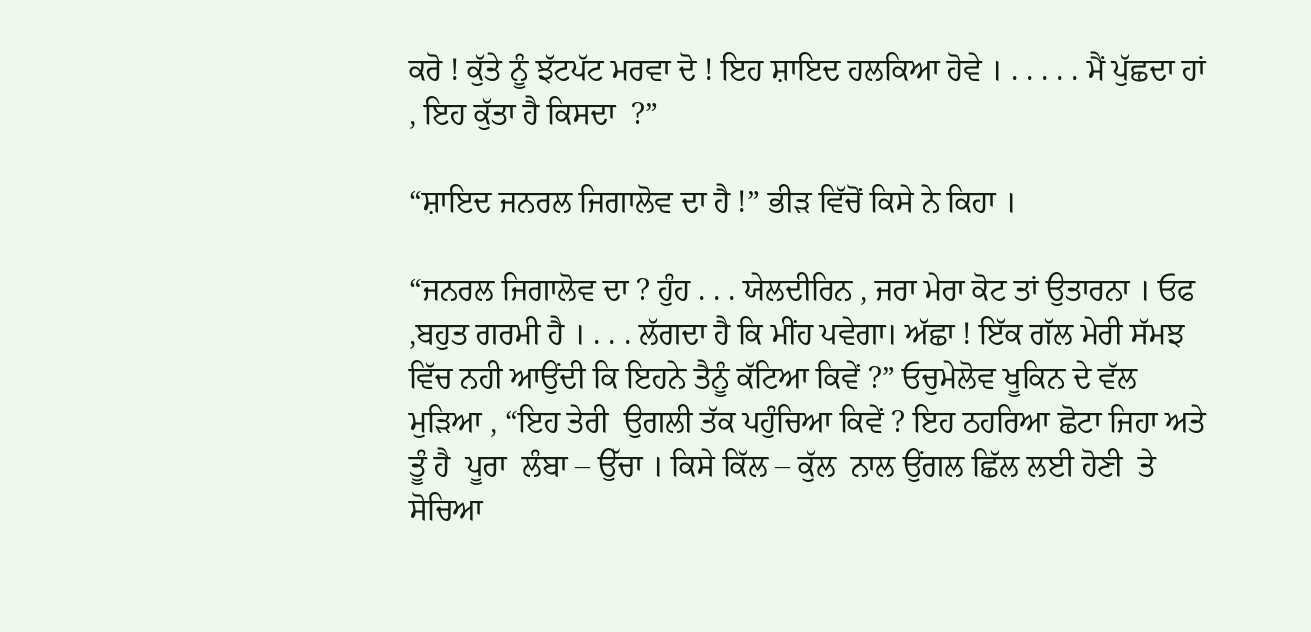ਕਰੋ ! ਕੁੱਤੇ ਨੂੰ ਝੱਟਪੱਟ ਮਰਵਾ ਦੋ ! ਇਹ ਸ਼ਾਇਦ ਹਲਕਿਆ ਹੋਵੇ । . . . . . ਮੈਂ ਪੁੱਛਦਾ ਹਾਂ , ਇਹ ਕੁੱਤਾ ਹੈ ਕਿਸਦਾ  ?”

“ਸ਼ਾਇਦ ਜਨਰਲ ਜਿਗਾਲੋਵ ਦਾ ਹੈ !” ਭੀੜ ਵਿੱਚੋਂ ਕਿਸੇ ਨੇ ਕਿਹਾ ।

“ਜਨਰਲ ਜਿਗਾਲੋਵ ਦਾ ? ਹੁੰਹ . . . ਯੇਲਦੀਰਿਨ , ਜਰਾ ਮੇਰਾ ਕੋਟ ਤਾਂ ਉਤਾਰਨਾ । ਓਫ ,ਬਹੁਤ ਗਰਮੀ ਹੈ । . . . ਲੱਗਦਾ ਹੈ ਕਿ ਮੀਂਹ ਪਵੇਗਾ। ਅੱਛਾ ! ਇੱਕ ਗੱਲ ਮੇਰੀ ਸੱਮਝ ਵਿੱਚ ਨਹੀ ਆਉਂਦੀ ਕਿ ਇਹਨੇ ਤੈਨੂੰ ਕੱਟਿਆ ਕਿਵੇਂ ?” ਓਚੁਮੇਲੋਵ ਖੂਕਿਨ ਦੇ ਵੱਲ ਮੁੜਿਆ , “ਇਹ ਤੇਰੀ  ਉਗਲੀ ਤੱਕ ਪਹੁੰਚਿਆ ਕਿਵੇਂ ? ਇਹ ਠਹਰਿਆ ਛੋਟਾ ਜਿਹਾ ਅਤੇ ਤੂੰ ਹੈ  ਪੂਰਾ  ਲੰਬਾ – ਉੱਚਾ । ਕਿਸੇ ਕਿੱਲ – ਕੁੱਲ  ਨਾਲ ਉਂਗਲ ਛਿੱਲ ਲਈ ਹੋਣੀ  ਤੇ ਸੋਚਿਆ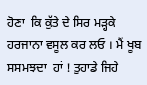ਹੋਣਾ  ਕਿ ਕੁੱਤੇ ਦੇ ਸਿਰ ਮੜ੍ਹਕੇ ਹਰਜਾਨਾ ਵਸੂਲ ਕਰ ਲਓ । ਮੈਂ ਖੂਬ ਸਸਮਝਦਾ  ਹਾਂ ! ਤੁਹਾਡੇ ਜਿਹੇ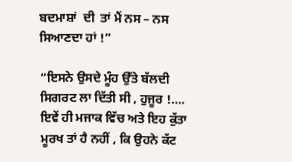ਬਦਮਾਸ਼ਾਂ  ਦੀ  ਤਾਂ ਮੈਂ ਨਸ – ਨਸ ਸਿਆਣਦਾ ਹਾਂ !”

“ਇਸਨੇ ਉਸਦੇ ਮੂੰਹ ਉੱਤੇ ਬੱਲਦੀ ਸਿਗਰਟ ਲਾ ਦਿੱਤੀ ਸੀ , ਹੁਜੂਰ !…. ਇਵੇਂ ਹੀ ਮਜਾਕ ਵਿੱਚ ਅਤੇ ਇਹ ਕੁੱਤਾ ਮੂਰਖ ਤਾਂ ਹੈ ਨਹੀਂ , ਕਿ ਉਹਨੇ ਕੱਟ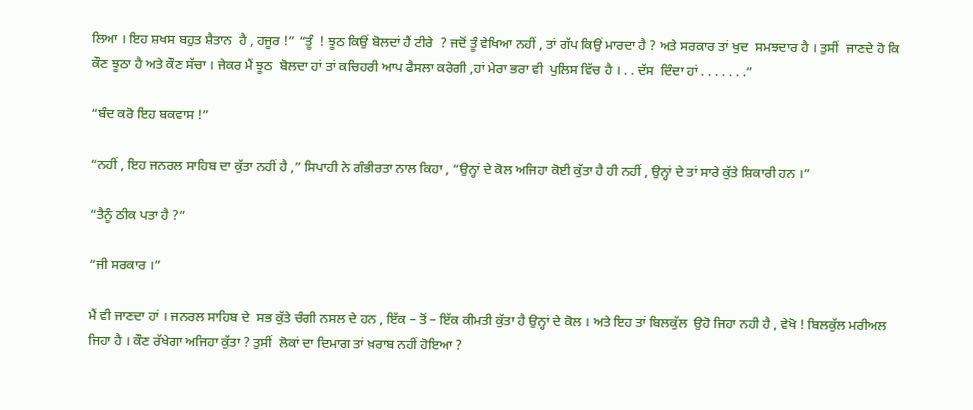ਲਿਆ । ਇਹ ਸ਼ਖਸ ਬਹੁਤ ਸ਼ੈਤਾਨ  ਹੈ , ਹਜੂਰ !” “ਤੂੰ  ! ਝੂਠ ਕਿਉਂ ਬੋਲਦਾਂ ਹੈਂ ਟੀਰੇ  ? ਜਦੋਂ ਤੂੰ ਵੇਖਿਆ ਨਹੀਂ , ਤਾਂ ਗੱਪ ਕਿਉਂ ਮਾਰਦਾ ਹੈ ? ਅਤੇ ਸਰਕਾਰ ਤਾਂ ਖੁਦ  ਸਮਝਦਾਰ ਹੈ । ਤੁਸੀਂ  ਜਾਣਦੇ ਹੋ ਕਿ ਕੌਣ ਝੂਠਾ ਹੈ ਅਤੇ ਕੌਣ ਸੱਚਾ । ਜੇਕਰ ਮੈਂ ਝੂਠ  ਬੋਲਦਾ ਹਾਂ ਤਾਂ ਕਚਿਹਰੀ ਆਪ ਫੈਸਲਾ ਕਰੇਗੀ ,ਹਾਂ ਮੇਰਾ ਭਰਾ ਵੀ  ਪੁਲਿਸ ਵਿੱਚ ਹੈ । . . ਦੱਸ  ਦਿੰਦਾ ਹਾਂ . . . . . . .”

“ਬੰਦ ਕਰੋ ਇਹ ਬਕਵਾਸ !”

“ਨਹੀਂ , ਇਹ ਜਨਰਲ ਸਾਹਿਬ ਦਾ ਕੁੱਤਾ ਨਹੀਂ ਹੈ ,” ਸਿਪਾਹੀ ਨੇ ਗੰਭੀਰਤਾ ਨਾਲ ਕਿਹਾ , “ਉਨ੍ਹਾਂ ਦੇ ਕੋਲ ਅਜਿਹਾ ਕੋਈ ਕੁੱਤਾ ਹੈ ਹੀ ਨਹੀਂ , ਉਨ੍ਹਾਂ ਦੇ ਤਾਂ ਸਾਰੇ ਕੁੱਤੇ ਸ਼ਿਕਾਰੀ ਹਨ ।”

“ਤੈਨੂੰ ਠੀਕ ਪਤਾ ਹੈ ?”

“ਜੀ ਸਰਕਾਰ ।”

ਮੈਂ ਵੀ ਜਾਣਦਾ ਹਾਂ । ਜਨਰਲ ਸਾਹਿਬ ਦੇ  ਸਭ ਕੁੱਤੇ ਚੰਗੀ ਨਸਲ ਦੇ ਹਨ , ਇੱਕ – ਤੋਂ – ਇੱਕ ਕੀਮਤੀ ਕੁੱਤਾ ਹੈ ਉਨ੍ਹਾਂ ਦੇ ਕੋਲ । ਅਤੇ ਇਹ ਤਾਂ ਬਿਲਕੁੱਲ  ਉਹੋ ਜਿਹਾ ਨਹੀ ਹੈ , ਵੇਖੋ ! ਬਿਲਕੁੱਲ ਮਰੀਅਲ ਜਿਹਾ ਹੈ । ਕੌਣ ਰੱਖੇਗਾ ਅਜਿਹਾ ਕੁੱਤਾ ? ਤੁਸੀਂ  ਲੋਕਾਂ ਦਾ ਦਿਮਾਗ ਤਾਂ ਖ਼ਰਾਬ ਨਹੀਂ ਹੋਇਆ ?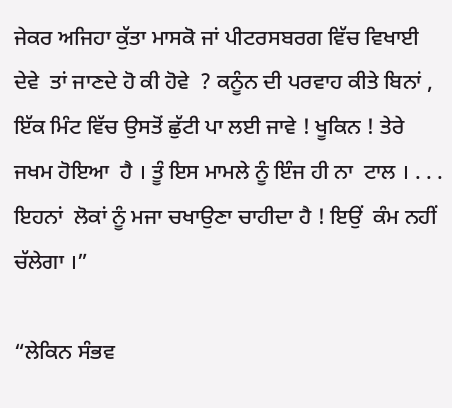ਜੇਕਰ ਅਜਿਹਾ ਕੁੱਤਾ ਮਾਸਕੋ ਜਾਂ ਪੀਟਰਸਬਰਗ ਵਿੱਚ ਵਿਖਾਈ ਦੇਵੇ  ਤਾਂ ਜਾਣਦੇ ਹੋ ਕੀ ਹੋਵੇ  ? ਕਨੂੰਨ ਦੀ ਪਰਵਾਹ ਕੀਤੇ ਬਿਨਾਂ , ਇੱਕ ਮਿੰਟ ਵਿੱਚ ਉਸਤੋਂ ਛੁੱਟੀ ਪਾ ਲਈ ਜਾਵੇ ! ਖੂਕਿਨ ! ਤੇਰੇ ਜਖਮ ਹੋਇਆ  ਹੈ । ਤੂੰ ਇਸ ਮਾਮਲੇ ਨੂੰ ਇੰਜ ਹੀ ਨਾ  ਟਾਲ । . . . ਇਹਨਾਂ  ਲੋਕਾਂ ਨੂੰ ਮਜਾ ਚਖਾਉਣਾ ਚਾਹੀਦਾ ਹੈ ! ਇਉਂ  ਕੰਮ ਨਹੀਂ ਚੱਲੇਗਾ ।”

“ਲੇਕਿਨ ਸੰਭਵ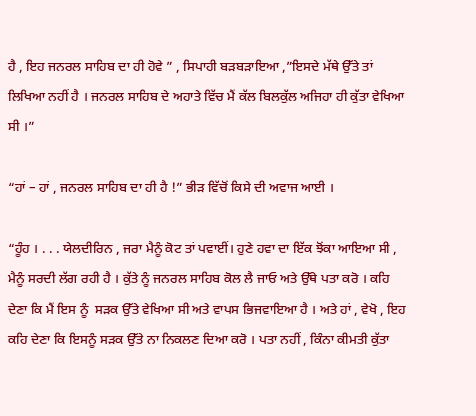ਹੈ , ਇਹ ਜਨਰਲ ਸਾਹਿਬ ਦਾ ਹੀ ਹੋਵੇ ” , ਸਿਪਾਹੀ ਬੜਬੜਾਇਆ ,”ਇਸਦੇ ਮੱਥੇ ਉੱਤੇ ਤਾਂ ਲਿਖਿਆ ਨਹੀਂ ਹੈ । ਜਨਰਲ ਸਾਹਿਬ ਦੇ ਅਹਾਤੇ ਵਿੱਚ ਮੈਂ ਕੱਲ ਬਿਲਕੁੱਲ ਅਜਿਹਾ ਹੀ ਕੁੱਤਾ ਵੇਖਿਆ ਸੀ ।”

“ਹਾਂ – ਹਾਂ , ਜਨਰਲ ਸਾਹਿਬ ਦਾ ਹੀ ਹੈ !” ਭੀੜ ਵਿੱਚੋਂ ਕਿਸੇ ਦੀ ਅਵਾਜ ਆਈ ।

“ਹੂੰਹ । . . . ਯੇਲਦੀਰਿਨ , ਜਰਾ ਮੈਨੂੰ ਕੋਟ ਤਾਂ ਪਵਾਈਂ। ਹੁਣੇ ਹਵਾ ਦਾ ਇੱਕ ਝੋਂਕਾ ਆਇਆ ਸੀ , ਮੈਨੂੰ ਸਰਦੀ ਲੱਗ ਰਹੀ ਹੈ । ਕੁੱਤੇ ਨੂੰ ਜਨਰਲ ਸਾਹਿਬ ਕੋਲ ਲੈ ਜਾਓ ਅਤੇ ਉੱਥੇ ਪਤਾ ਕਰੋ । ਕਹਿ ਦੇਣਾ ਕਿ ਮੈਂ ਇਸ ਨੂੰ  ਸੜਕ ਉੱਤੇ ਵੇਖਿਆ ਸੀ ਅਤੇ ਵਾਪਸ ਭਿਜਵਾਇਆ ਹੈ । ਅਤੇ ਹਾਂ , ਵੇਖੋ , ਇਹ ਕਹਿ ਦੇਣਾ ਕਿ ਇਸਨੂੰ ਸੜਕ ਉੱਤੇ ਨਾ ਨਿਕਲਣ ਦਿਆ ਕਰੋ । ਪਤਾ ਨਹੀਂ , ਕਿੰਨਾ ਕੀਮਤੀ ਕੁੱਤਾ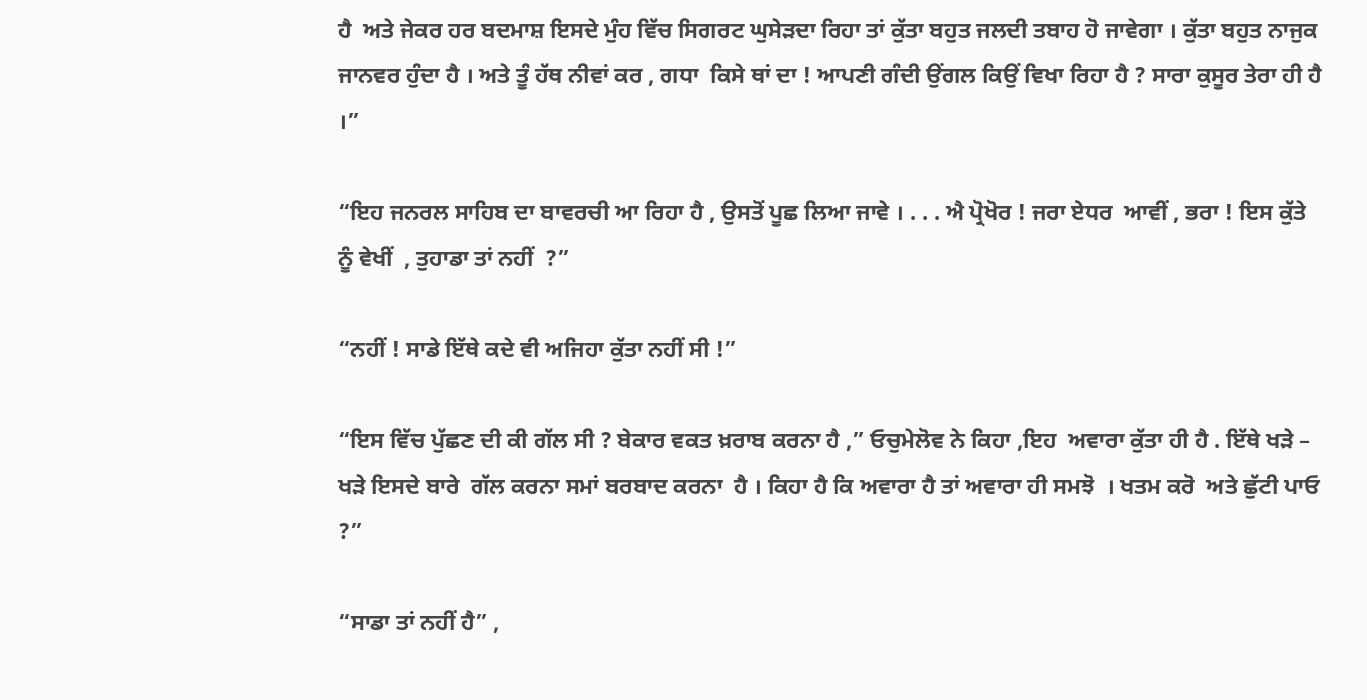ਹੈ  ਅਤੇ ਜੇਕਰ ਹਰ ਬਦਮਾਸ਼ ਇਸਦੇ ਮੁੰਹ ਵਿੱਚ ਸਿਗਰਟ ਘੁਸੇੜਦਾ ਰਿਹਾ ਤਾਂ ਕੁੱਤਾ ਬਹੁਤ ਜਲਦੀ ਤਬਾਹ ਹੋ ਜਾਵੇਗਾ । ਕੁੱਤਾ ਬਹੁਤ ਨਾਜੁਕ ਜਾਨਵਰ ਹੁੰਦਾ ਹੈ । ਅਤੇ ਤੂੰ ਹੱਥ ਨੀਵਾਂ ਕਰ , ਗਧਾ  ਕਿਸੇ ਥਾਂ ਦਾ ! ਆਪਣੀ ਗੰਦੀ ਉਂਗਲ ਕਿਉਂ ਵਿਖਾ ਰਿਹਾ ਹੈ ? ਸਾਰਾ ਕੁਸੂਰ ਤੇਰਾ ਹੀ ਹੈ ।”

“ਇਹ ਜਨਰਲ ਸਾਹਿਬ ਦਾ ਬਾਵਰਚੀ ਆ ਰਿਹਾ ਹੈ , ਉਸਤੋਂ ਪੂਛ ਲਿਆ ਜਾਵੇ । . . . ਐ ਪ੍ਰੋਖੋਰ ! ਜਰਾ ਏਧਰ  ਆਵੀਂ , ਭਰਾ ! ਇਸ ਕੁੱਤੇ ਨੂੰ ਵੇਖੀਂ  , ਤੁਹਾਡਾ ਤਾਂ ਨਹੀਂ  ?”

“ਨਹੀਂ ! ਸਾਡੇ ਇੱਥੇ ਕਦੇ ਵੀ ਅਜਿਹਾ ਕੁੱਤਾ ਨਹੀਂ ਸੀ !”

“ਇਸ ਵਿੱਚ ਪੁੱਛਣ ਦੀ ਕੀ ਗੱਲ ਸੀ ? ਬੇਕਾਰ ਵਕਤ ਖ਼ਰਾਬ ਕਰਨਾ ਹੈ ,” ਓਚੁਮੇਲੋਵ ਨੇ ਕਿਹਾ ,ਇਹ  ਅਵਾਰਾ ਕੁੱਤਾ ਹੀ ਹੈ . ਇੱਥੇ ਖੜੇ – ਖੜੇ ਇਸਦੇ ਬਾਰੇ  ਗੱਲ ਕਰਨਾ ਸਮਾਂ ਬਰਬਾਦ ਕਰਨਾ  ਹੈ । ਕਿਹਾ ਹੈ ਕਿ ਅਵਾਰਾ ਹੈ ਤਾਂ ਅਵਾਰਾ ਹੀ ਸਮਝੋ  । ਖਤਮ ਕਰੋ  ਅਤੇ ਛੁੱਟੀ ਪਾਓ ?”

“ਸਾਡਾ ਤਾਂ ਨਹੀਂ ਹੈ” ,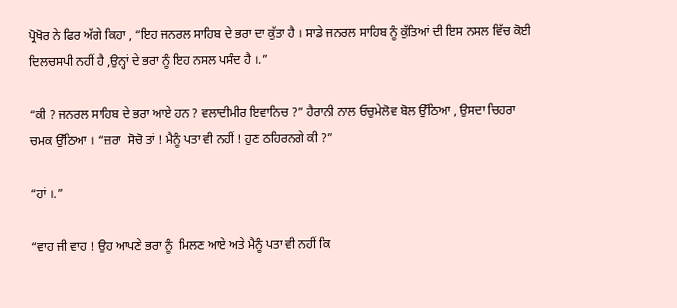ਪ੍ਰੋਖੋਰ ਨੇ ਫਿਰ ਅੱਗੇ ਕਿਹਾ , “ਇਹ ਜਨਰਲ ਸਾਹਿਬ ਦੇ ਭਰਾ ਦਾ ਕੁੱਤਾ ਹੈ । ਸਾਡੇ ਜਨਰਲ ਸਾਹਿਬ ਨੂੰ ਕੁੱਤਿਆਂ ਦੀ ਇਸ ਨਸਲ ਵਿੱਚ ਕੋਈ ਦਿਲਚਸਪੀ ਨਹੀਂ ਹੈ ,ਉਨ੍ਹਾਂ ਦੇ ਭਰਾ ਨੂੰ ਇਹ ਨਸਲ ਪਸੰਦ ਹੈ ।.”

“ਕੀ ? ਜਨਰਲ ਸਾਹਿਬ ਦੇ ਭਰਾ ਆਏ ਹਨ ? ਵਲਾਦੀਮੀਰ ਇਵਾਨਿਚ ?” ਹੈਰਾਨੀ ਨਾਲ ਓਚੁਮੇਲੋਵ ਬੋਲ ਉੱਠਿਆ , ਉਸਦਾ ਚਿਹਰਾ ਚਮਕ ਉੱਠਿਆ । “ਜ਼ਰਾ  ਸੋਚੋ ਤਾਂ ! ਮੈਨੂੰ ਪਤਾ ਵੀ ਨਹੀਂ ! ਹੁਣ ਠਹਿਰਨਗੇ ਕੀ ?”

“ਹਾਂ ।.”

“ਵਾਹ ਜੀ ਵਾਹ ! ਉਹ ਆਪਣੇ ਭਰਾ ਨੂੰ  ਮਿਲਣ ਆਏ ਅਤੇ ਮੈਨੂੰ ਪਤਾ ਵੀ ਨਹੀਂ ਕਿ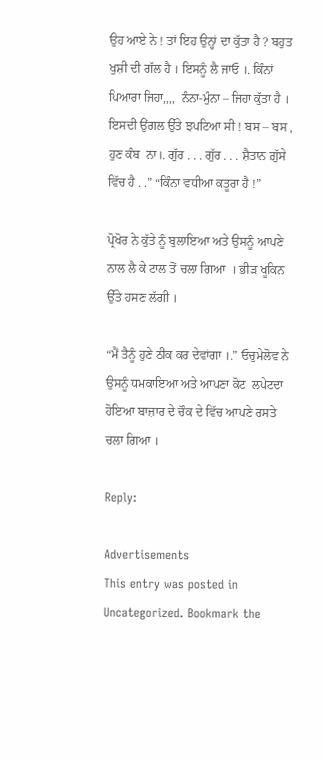ਉਹ ਆਏ ਨੇ ! ਤਾਂ ਇਹ ਉਨ੍ਹਾਂ ਦਾ ਕੁੱਤਾ ਹੈ ? ਬਹੁਤ ਖੁਸ਼ੀ ਦੀ ਗੱਲ ਹੈ । ਇਸਨੂੰ ਲੈ ਜਾਓ ।. ਕਿੰਨਾਂ ਪਿਆਰਾ ਜਿਹਾ,,,,  ਨੰਨਾ-ਮੁੰਨਾ – ਜਿਹਾ ਕੁੱਤਾ ਹੈ । ਇਸਦੀ ਉਂਗਲ ਉੱਤੇ ਝਪਟਿਆ ਸੀ ! ਬਸ – ਬਸ , ਹੁਣ ਕੰਬ  ਨਾ।. ਗੁੱਰ . . . ਗੁੱਰ . . . ਸ਼ੈਤਾਨ ਗ਼ੁੱਸੇ ਵਿੱਚ ਹੈ . .” “ਕਿੰਨਾ ਵਧੀਆ ਕਤੂਰਾ ਹੈ !”

ਪ੍ਰੋਖੋਰ ਨੇ ਕੁੱਤੇ ਨੂੰ ਬੁਲਾਇਆ ਅਤੇ ਉਸਨੂੰ ਆਪਣੇ ਨਾਲ ਲੈ ਕੇ ਟਾਲ ਤੋਂ ਚਲਾ ਗਿਆ  । ਭੀੜ ਖੂਕਿਨ ਉੱਤੇ ਹਸਣ ਲੱਗੀ ।

“ਮੈਂ ਤੈਨੂੰ ਹੁਣੇ ਠੀਕ ਕਰ ਦੇਵਾਂਗਾ ।.” ਓਚੁਮੇਲੋਵ ਨੇ ਉਸਨੂੰ ਧਮਕਾਇਆ ਅਤੇ ਆਪਣਾ ਕੋਟ  ਲਪੇਟਦਾ ਹੋਇਆ ਬਾਜ਼ਾਰ ਦੇ ਚੌਕ ਦੇ ਵਿੱਚ ਆਪਣੇ ਰਸਤੇ ਚਲਾ ਗਿਆ ।

Reply:

Advertisements
This entry was posted in Uncategorized. Bookmark the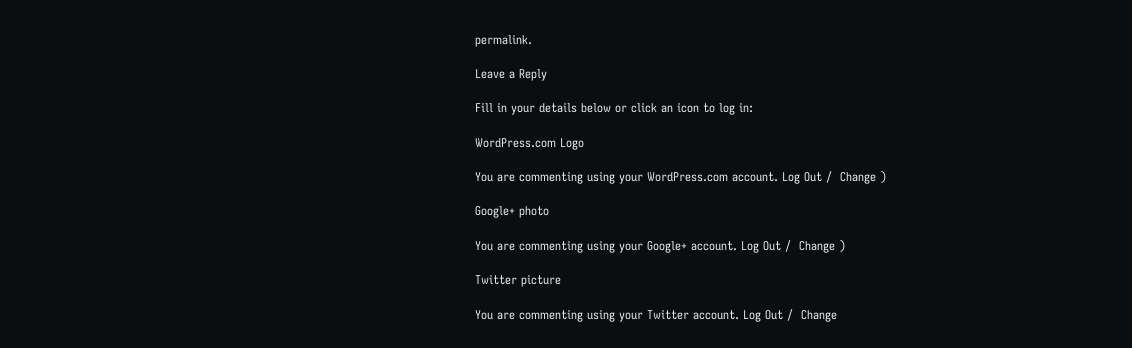permalink.

Leave a Reply

Fill in your details below or click an icon to log in:

WordPress.com Logo

You are commenting using your WordPress.com account. Log Out /  Change )

Google+ photo

You are commenting using your Google+ account. Log Out /  Change )

Twitter picture

You are commenting using your Twitter account. Log Out /  Change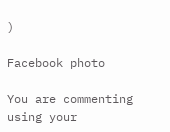)

Facebook photo

You are commenting using your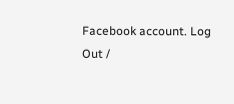Facebook account. Log Out /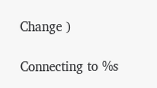Change )

Connecting to %s